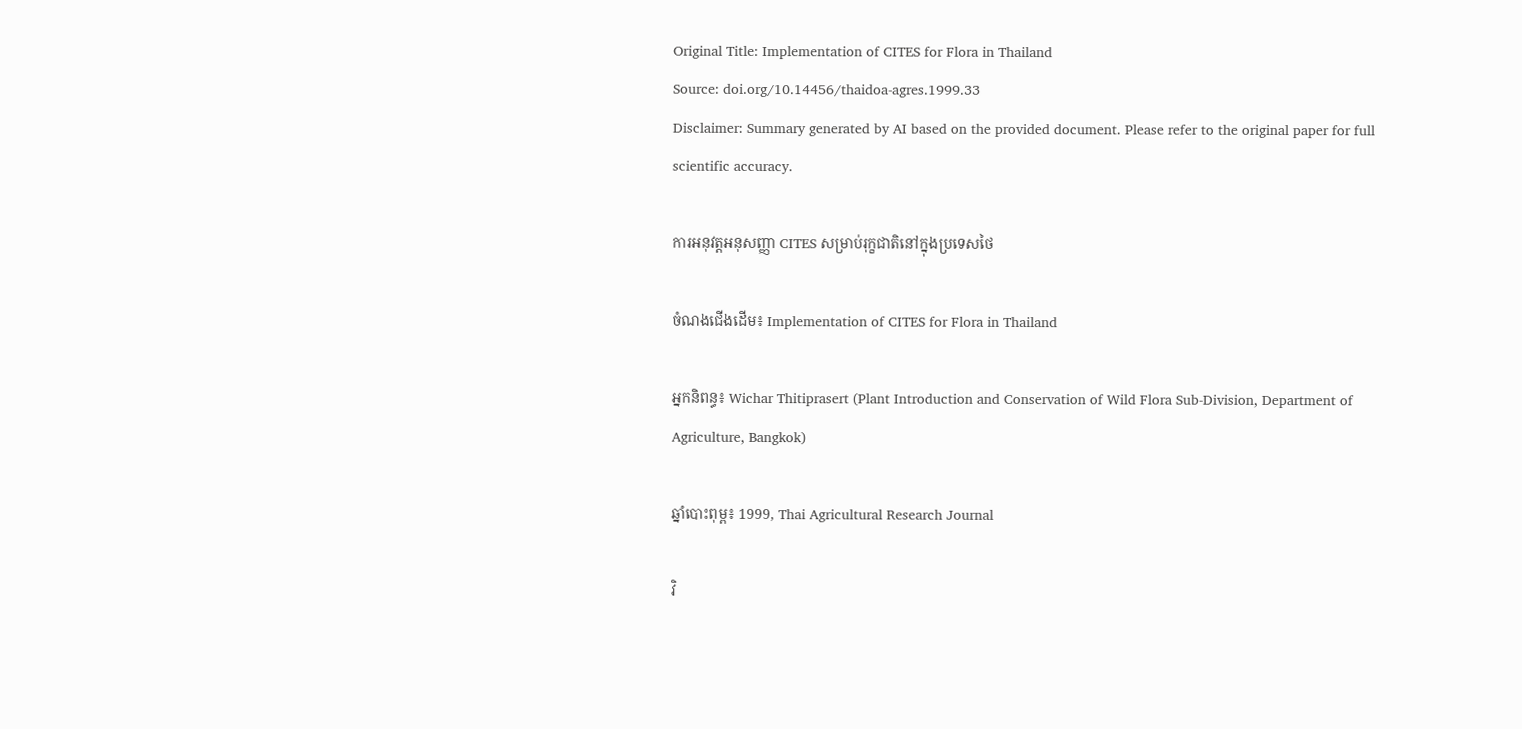Original Title: Implementation of CITES for Flora in Thailand
Source: doi.org/10.14456/thaidoa-agres.1999.33
Disclaimer: Summary generated by AI based on the provided document. Please refer to the original paper for full scientific accuracy.

ការអនុវត្តអនុសញ្ញា CITES សម្រាប់រុក្ខជាតិនៅក្នុងប្រទេសថៃ

ចំណងជើងដើម៖ Implementation of CITES for Flora in Thailand

អ្នកនិពន្ធ៖ Wichar Thitiprasert (Plant Introduction and Conservation of Wild Flora Sub-Division, Department of Agriculture, Bangkok)

ឆ្នាំបោះពុម្ព៖ 1999, Thai Agricultural Research Journal

វិ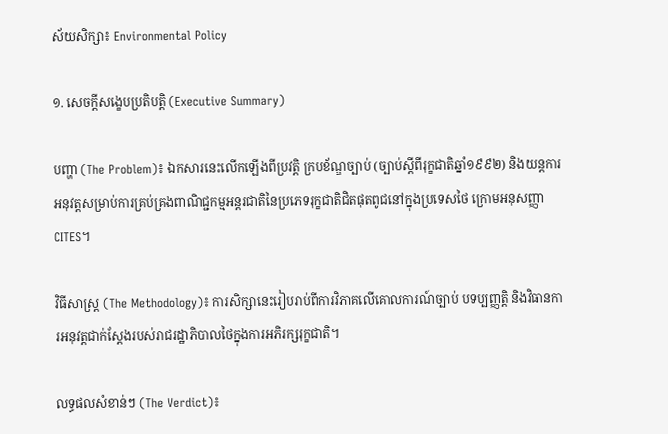ស័យសិក្សា៖ Environmental Policy

១. សេចក្តីសង្ខេបប្រតិបត្តិ (Executive Summary)

បញ្ហា (The Problem)៖ ឯកសារនេះលើកឡើងពីប្រវត្តិ ក្របខ័ណ្ឌច្បាប់ (ច្បាប់ស្តីពីរុក្ខជាតិឆ្នាំ១៩៩២) និងយន្តការអនុវត្តសម្រាប់ការគ្រប់គ្រងពាណិជ្ជកម្មអន្តរជាតិនៃប្រភេទរុក្ខជាតិជិតផុតពូជនៅក្នុងប្រទេសថៃ ក្រោមអនុសញ្ញា CITES។

វិធីសាស្ត្រ (The Methodology)៖ ការសិក្សានេះរៀបរាប់ពីការវិភាគលើគោលការណ៍ច្បាប់ បទប្បញ្ញត្តិ និងវិធានការអនុវត្តជាក់ស្តែងរបស់រាជរដ្ឋាភិបាលថៃក្នុងការអភិរក្សរុក្ខជាតិ។

លទ្ធផលសំខាន់ៗ (The Verdict)៖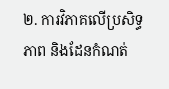២. ការវិភាគលើប្រសិទ្ធភាព និងដែនកំណត់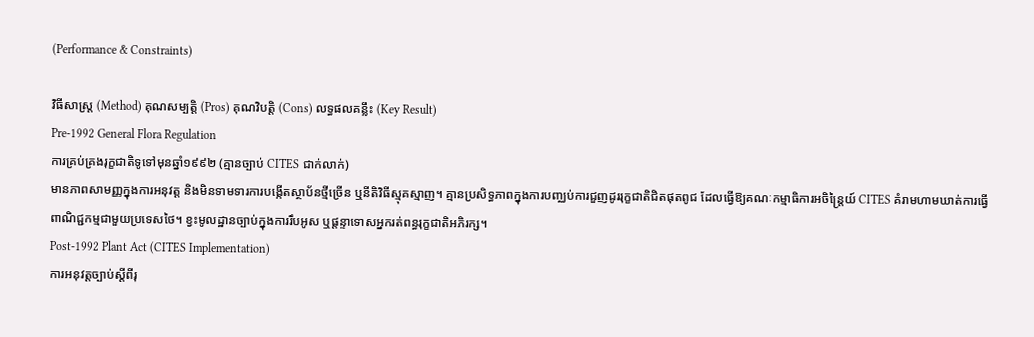(Performance & Constraints)

វិធីសាស្ត្រ (Method) គុណសម្បត្តិ (Pros) គុណវិបត្តិ (Cons) លទ្ធផលគន្លឹះ (Key Result)
Pre-1992 General Flora Regulation
ការគ្រប់គ្រងរុក្ខជាតិទូទៅមុនឆ្នាំ១៩៩២ (គ្មានច្បាប់ CITES ជាក់លាក់)
មានភាពសាមញ្ញក្នុងការអនុវត្ត និងមិនទាមទារការបង្កើតស្ថាប័នថ្មីច្រើន ឬនីតិវិធីស្មុគស្មាញ។ គ្មានប្រសិទ្ធភាពក្នុងការបញ្ឈប់ការជួញដូររុក្ខជាតិជិតផុតពូជ ដែលធ្វើឱ្យគណៈកម្មាធិការអចិន្ត្រៃយ៍ CITES គំរាមហាមឃាត់ការធ្វើពាណិជ្ជកម្មជាមួយប្រទេសថៃ។ ខ្វះមូលដ្ឋានច្បាប់ក្នុងការរឹបអូស ឬផ្តន្ទាទោសអ្នករត់ពន្ធរុក្ខជាតិអភិរក្ស។
Post-1992 Plant Act (CITES Implementation)
ការអនុវត្តច្បាប់ស្តីពីរុ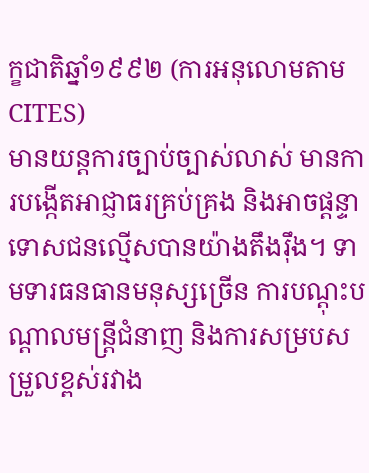ក្ខជាតិឆ្នាំ១៩៩២ (ការអនុលោមតាម CITES)
មានយន្តការច្បាប់ច្បាស់លាស់ មានការបង្កើតអាជ្ញាធរគ្រប់គ្រង និងអាចផ្តន្ទាទោសជនល្មើសបានយ៉ាងតឹងរ៉ឹង។ ទាមទារធនធានមនុស្សច្រើន ការបណ្តុះបណ្តាលមន្ត្រីជំនាញ និងការសម្របសម្រួលខ្ពស់រវាង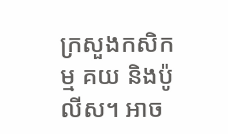ក្រសួងកសិកម្ម គយ និងប៉ូលីស។ អាច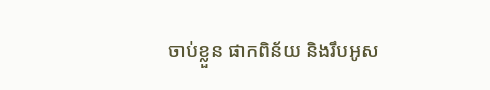ចាប់ខ្លួន ផាកពិន័យ និងរឹបអូស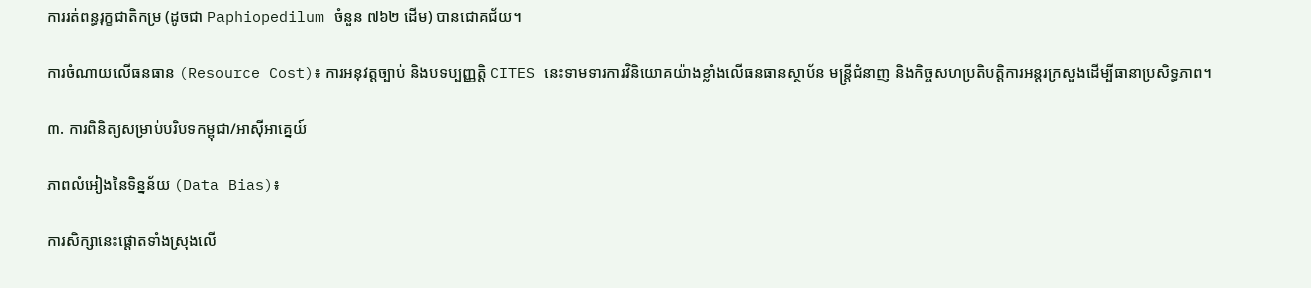ការរត់ពន្ធរុក្ខជាតិកម្រ (ដូចជា Paphiopedilum ចំនួន ៧៦២ ដើម) បានជោគជ័យ។

ការចំណាយលើធនធាន (Resource Cost)៖ ការអនុវត្តច្បាប់ និងបទប្បញ្ញត្តិ CITES នេះទាមទារការវិនិយោគយ៉ាងខ្លាំងលើធនធានស្ថាប័ន មន្ត្រីជំនាញ និងកិច្ចសហប្រតិបត្តិការអន្តរក្រសួងដើម្បីធានាប្រសិទ្ធភាព។

៣. ការពិនិត្យសម្រាប់បរិបទកម្ពុជា/អាស៊ីអាគ្នេយ៍

ភាពលំអៀងនៃទិន្នន័យ (Data Bias)៖

ការសិក្សានេះផ្តោតទាំងស្រុងលើ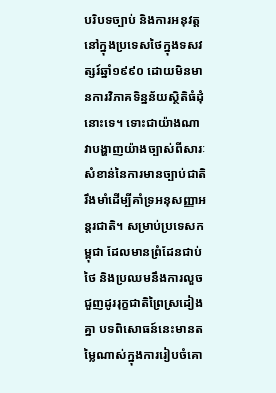បរិបទច្បាប់ និងការអនុវត្តនៅក្នុងប្រទេសថៃក្នុងទសវត្សរ៍ឆ្នាំ១៩៩០ ដោយមិនមានការវិភាគទិន្នន័យស្ថិតិធំដុំនោះទេ។ ទោះជាយ៉ាងណា វាបង្ហាញយ៉ាងច្បាស់ពីសារៈសំខាន់នៃការមានច្បាប់ជាតិរឹងមាំដើម្បីគាំទ្រអនុសញ្ញាអន្តរជាតិ។ សម្រាប់ប្រទេសកម្ពុជា ដែលមានព្រំដែនជាប់ថៃ និងប្រឈមនឹងការលួចជួញដូររុក្ខជាតិព្រៃស្រដៀងគ្នា បទពិសោធន៍នេះមានតម្លៃណាស់ក្នុងការរៀបចំគោ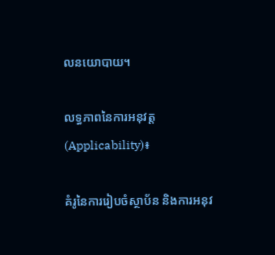លនយោបាយ។

លទ្ធភាពនៃការអនុវត្ត (Applicability)៖

គំរូនៃការរៀបចំស្ថាប័ន និងការអនុវ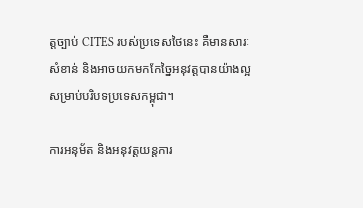ត្តច្បាប់ CITES របស់ប្រទេសថៃនេះ គឺមានសារៈសំខាន់ និងអាចយកមកកែច្នៃអនុវត្តបានយ៉ាងល្អសម្រាប់បរិបទប្រទេសកម្ពុជា។

ការអនុម័ត និងអនុវត្តយន្តការ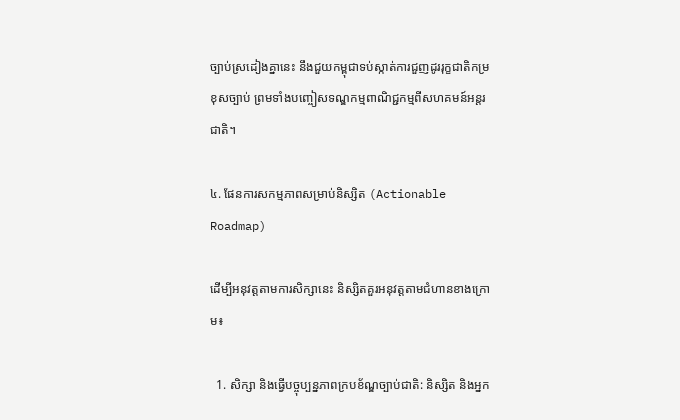ច្បាប់ស្រដៀងគ្នានេះ នឹងជួយកម្ពុជាទប់ស្កាត់ការជួញដូររុក្ខជាតិកម្រខុសច្បាប់ ព្រមទាំងបញ្ចៀសទណ្ឌកម្មពាណិជ្ជកម្មពីសហគមន៍អន្តរជាតិ។

៤. ផែនការសកម្មភាពសម្រាប់និស្សិត (Actionable Roadmap)

ដើម្បីអនុវត្តតាមការសិក្សានេះ និស្សិតគួរអនុវត្តតាមជំហានខាងក្រោម៖

  1. សិក្សា និងធ្វើបច្ចុប្បន្នភាពក្របខ័ណ្ឌច្បាប់ជាតិ: និស្សិត និងអ្នក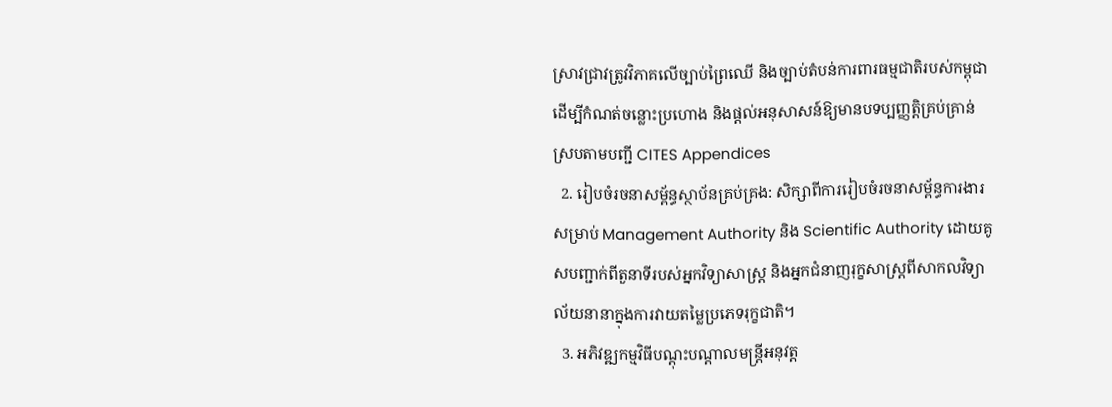ស្រាវជ្រាវត្រូវវិភាគលើច្បាប់ព្រៃឈើ និងច្បាប់តំបន់ការពារធម្មជាតិរបស់កម្ពុជា ដើម្បីកំណត់ចន្លោះប្រហោង និងផ្តល់អនុសាសន៍ឱ្យមានបទប្បញ្ញត្តិគ្រប់គ្រាន់ស្របតាមបញ្ជី CITES Appendices
  2. រៀបចំរចនាសម្ព័ន្ធស្ថាប័នគ្រប់គ្រង: សិក្សាពីការរៀបចំរចនាសម្ព័ន្ធការងារសម្រាប់ Management Authority និង Scientific Authority ដោយគូសបញ្ជាក់ពីតួនាទីរបស់អ្នកវិទ្យាសាស្ត្រ និងអ្នកជំនាញរុក្ខសាស្ត្រពីសាកលវិទ្យាល័យនានាក្នុងការវាយតម្លៃប្រភេទរុក្ខជាតិ។
  3. អភិវឌ្ឍកម្មវិធីបណ្តុះបណ្តាលមន្ត្រីអនុវត្ត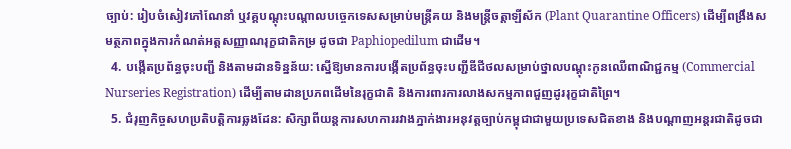ច្បាប់: រៀបចំសៀវភៅណែនាំ ឬវគ្គបណ្តុះបណ្តាលបច្ចេកទេសសម្រាប់មន្ត្រីគយ និងមន្ត្រីចត្តាឡីស័ក (Plant Quarantine Officers) ដើម្បីពង្រឹងសមត្ថភាពក្នុងការកំណត់អត្តសញ្ញាណរុក្ខជាតិកម្រ ដូចជា Paphiopedilum ជាដើម។
  4. បង្កើតប្រព័ន្ធចុះបញ្ជី និងតាមដានទិន្នន័យ: ស្នើឱ្យមានការបង្កើតប្រព័ន្ធចុះបញ្ជីឌីជីថលសម្រាប់ថ្នាលបណ្តុះកូនឈើពាណិជ្ជកម្ម (Commercial Nurseries Registration) ដើម្បីតាមដានប្រភពដើមនៃរុក្ខជាតិ និងការពារការលាងសកម្មភាពជួញដូររុក្ខជាតិព្រៃ។
  5. ជំរុញកិច្ចសហប្រតិបត្តិការឆ្លងដែន: សិក្សាពីយន្តការសហការរវាងភ្នាក់ងារអនុវត្តច្បាប់កម្ពុជាជាមួយប្រទេសជិតខាង និងបណ្តាញអន្តរជាតិដូចជា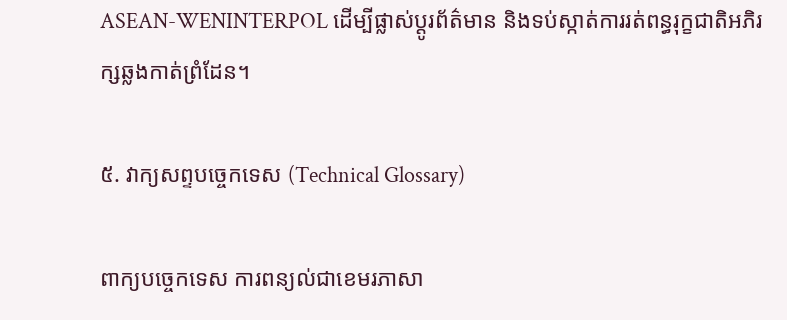ASEAN-WENINTERPOL ដើម្បីផ្លាស់ប្តូរព័ត៌មាន និងទប់ស្កាត់ការរត់ពន្ធរុក្ខជាតិអភិរក្សឆ្លងកាត់ព្រំដែន។

៥. វាក្យសព្ទបច្ចេកទេស (Technical Glossary)

ពាក្យបច្ចេកទេស ការពន្យល់ជាខេមរភាសា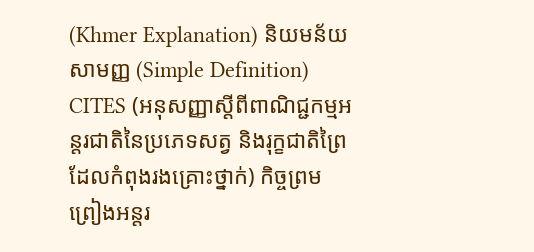(Khmer Explanation) និយមន័យសាមញ្ញ (Simple Definition)
CITES (អនុសញ្ញាស្តីពីពាណិជ្ជកម្មអន្តរជាតិនៃប្រភេទសត្វ និងរុក្ខជាតិព្រៃដែលកំពុងរងគ្រោះថ្នាក់) កិច្ចព្រមព្រៀងអន្តរ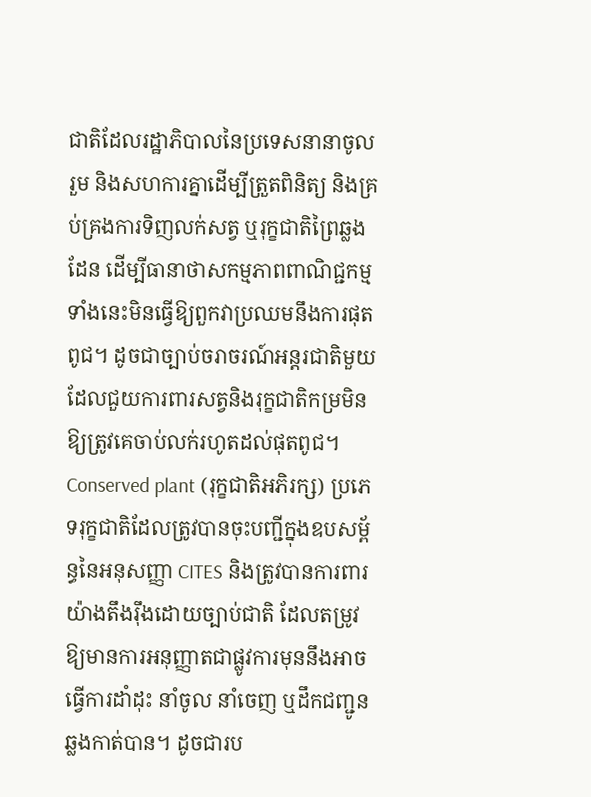ជាតិដែលរដ្ឋាភិបាលនៃប្រទេសនានាចូលរួម និងសហការគ្នាដើម្បីត្រួតពិនិត្យ និងគ្រប់គ្រងការទិញលក់សត្វ ឬរុក្ខជាតិព្រៃឆ្លងដែន ដើម្បីធានាថាសកម្មភាពពាណិជ្ជកម្មទាំងនេះមិនធ្វើឱ្យពួកវាប្រឈមនឹងការផុតពូជ។ ដូចជាច្បាប់ចរាចរណ៍អន្តរជាតិមួយដែលជួយការពារសត្វនិងរុក្ខជាតិកម្រមិនឱ្យត្រូវគេចាប់លក់រហូតដល់ផុតពូជ។
Conserved plant (រុក្ខជាតិអភិរក្ស) ប្រភេទរុក្ខជាតិដែលត្រូវបានចុះបញ្ជីក្នុងឧបសម្ព័ន្ធនៃអនុសញ្ញា CITES និងត្រូវបានការពារយ៉ាងតឹងរ៉ឹងដោយច្បាប់ជាតិ ដែលតម្រូវឱ្យមានការអនុញ្ញាតជាផ្លូវការមុននឹងអាចធ្វើការដាំដុះ នាំចូល នាំចេញ ឬដឹកជញ្ជូនឆ្លងកាត់បាន។ ដូចជារប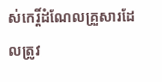ស់កេរ្តិ៍ដំណែលគ្រួសារដែលត្រូវ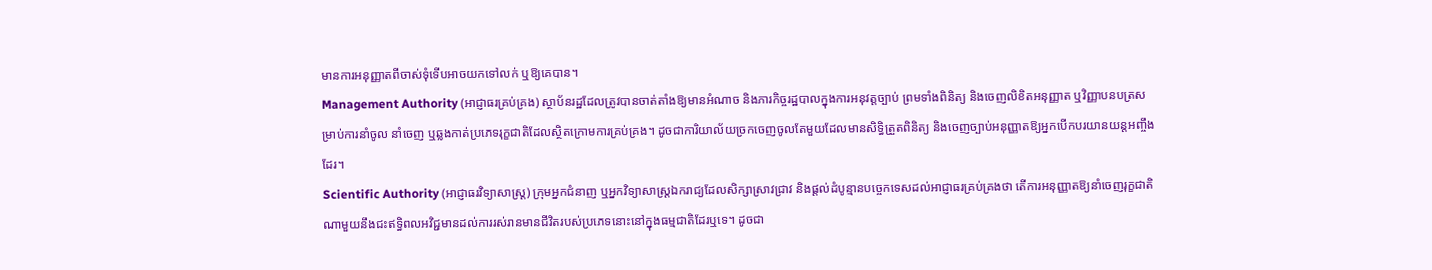មានការអនុញ្ញាតពីចាស់ទុំទើបអាចយកទៅលក់ ឬឱ្យគេបាន។
Management Authority (អាជ្ញាធរគ្រប់គ្រង) ស្ថាប័នរដ្ឋដែលត្រូវបានចាត់តាំងឱ្យមានអំណាច និងភារកិច្ចរដ្ឋបាលក្នុងការអនុវត្តច្បាប់ ព្រមទាំងពិនិត្យ និងចេញលិខិតអនុញ្ញាត ឬវិញ្ញាបនបត្រសម្រាប់ការនាំចូល នាំចេញ ឬឆ្លងកាត់ប្រភេទរុក្ខជាតិដែលស្ថិតក្រោមការគ្រប់គ្រង។ ដូចជាការិយាល័យច្រកចេញចូលតែមួយដែលមានសិទ្ធិត្រួតពិនិត្យ និងចេញច្បាប់អនុញ្ញាតឱ្យអ្នកបើកបរយានយន្តអញ្ចឹងដែរ។
Scientific Authority (អាជ្ញាធរវិទ្យាសាស្ត្រ) ក្រុមអ្នកជំនាញ ឬអ្នកវិទ្យាសាស្ត្រឯករាជ្យដែលសិក្សាស្រាវជ្រាវ និងផ្តល់ដំបូន្មានបច្ចេកទេសដល់អាជ្ញាធរគ្រប់គ្រងថា តើការអនុញ្ញាតឱ្យនាំចេញរុក្ខជាតិណាមួយនឹងជះឥទ្ធិពលអវិជ្ជមានដល់ការរស់រានមានជីវិតរបស់ប្រភេទនោះនៅក្នុងធម្មជាតិដែរឬទេ។ ដូចជា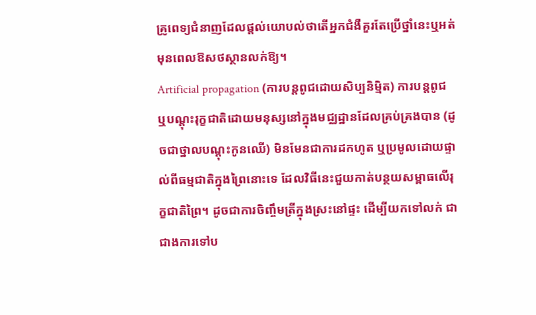គ្រូពេទ្យជំនាញដែលផ្តល់យោបល់ថាតើអ្នកជំងឺគួរតែប្រើថ្នាំនេះឬអត់ មុនពេលឱសថស្ថានលក់ឱ្យ។
Artificial propagation (ការបន្តពូជដោយសិប្បនិម្មិត) ការបន្តពូជ ឬបណ្តុះរុក្ខជាតិដោយមនុស្សនៅក្នុងមជ្ឈដ្ឋានដែលគ្រប់គ្រងបាន (ដូចជាថ្នាលបណ្តុះកូនឈើ) មិនមែនជាការដកហូត ឬប្រមូលដោយផ្ទាល់ពីធម្មជាតិក្នុងព្រៃនោះទេ ដែលវិធីនេះជួយកាត់បន្ថយសម្ពាធលើរុក្ខជាតិព្រៃ។ ដូចជាការចិញ្ចឹមត្រីក្នុងស្រះនៅផ្ទះ ដើម្បីយកទៅលក់ ជាជាងការទៅប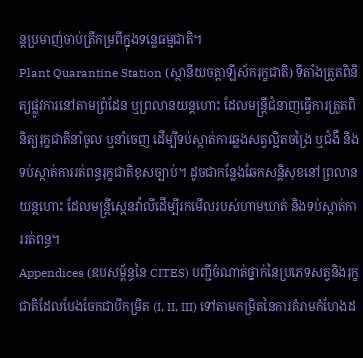ន្តប្រមាញ់ចាប់ត្រីកម្រពីក្នុងទន្លេធម្មជាតិ។
Plant Quarantine Station (ស្ថានីយចត្តាឡីស័ករុក្ខជាតិ) ទីតាំងត្រួតពិនិត្យផ្លូវការនៅតាមព្រំដែន ឬព្រលានយន្តហោះ ដែលមន្ត្រីជំនាញធ្វើការត្រួតពិនិត្យរុក្ខជាតិនាំចូល ឬនាំចេញ ដើម្បីទប់ស្កាត់ការឆ្លងសត្វល្អិតចង្រៃ ឬជំងឺ និងទប់ស្កាត់ការរត់ពន្ធរុក្ខជាតិខុសច្បាប់។ ដូចជាកន្លែងឆែកសន្តិសុខនៅព្រលានយន្តហោះ ដែលមន្ត្រីស្កេនវ៉ាលីដើម្បីរកមើលរបស់ហាមឃាត់ និងទប់ស្កាត់ការរត់ពន្ធ។
Appendices (ឧបសម្ព័ន្ធនៃ CITES) បញ្ជីចំណាត់ថ្នាក់នៃប្រភេទសត្វនិងរុក្ខជាតិដែលបែងចែកជាបីកម្រិត (I, II, III) ទៅតាមកម្រិតនៃការគំរាមកំហែងដ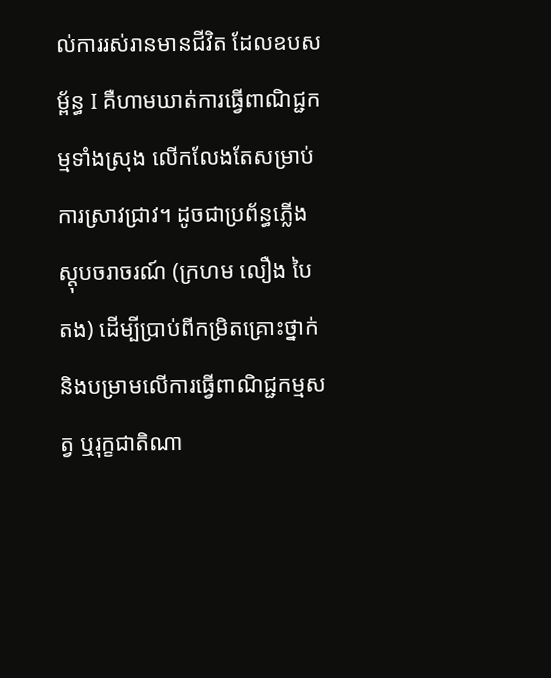ល់ការរស់រានមានជីវិត ដែលឧបសម្ព័ន្ធ I គឺហាមឃាត់ការធ្វើពាណិជ្ជកម្មទាំងស្រុង លើកលែងតែសម្រាប់ការស្រាវជ្រាវ។ ដូចជាប្រព័ន្ធភ្លើងស្តុបចរាចរណ៍ (ក្រហម លឿង បៃតង) ដើម្បីប្រាប់ពីកម្រិតគ្រោះថ្នាក់ និងបម្រាមលើការធ្វើពាណិជ្ជកម្មសត្វ ឬរុក្ខជាតិណា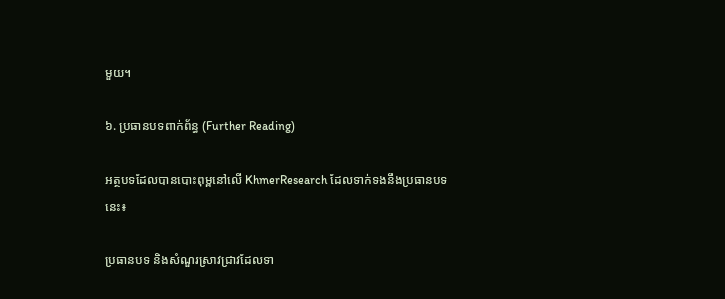មួយ។

៦. ប្រធានបទពាក់ព័ន្ធ (Further Reading)

អត្ថបទដែលបានបោះពុម្ពនៅលើ KhmerResearch ដែលទាក់ទងនឹងប្រធានបទនេះ៖

ប្រធានបទ និងសំណួរស្រាវជ្រាវដែលទា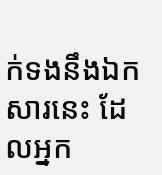ក់ទងនឹងឯកសារនេះ ដែលអ្នក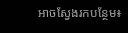អាចស្វែងរកបន្ថែម៖